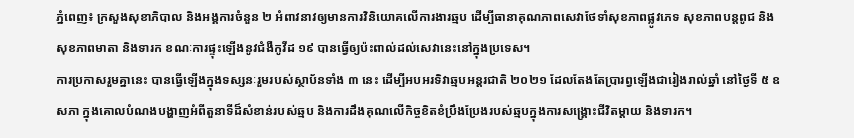ភ្នំពេញ៖ ក្រសួងសុខាភិបាល និងអង្គការចំនួន ២ អំពាវនាវឲ្យមានការវិនិយោគលើការងារឆ្មប ដើម្បីធានាគុណភាពសេវាថែទាំសុខភាពផ្លូវភេទ សុខភាពបន្តពូជ និងសុខភាពមាតា និងទារក ខណៈការផ្ទុះឡើងនូវជំងឺកូវីដ ១៩ បានធ្វើឲ្យប៉ះពាល់ដល់សេវានេះនៅក្នុងប្រទេស។
ការប្រកាសរួមគ្នានេះ បានធ្វើឡើងក្នុងទស្សនៈរួមរបស់ស្ថាប័នទាំង ៣ នេះ ដើម្បីអបអរទិវាឆ្មបអន្តរជាតិ ២០២១ ដែលតែងតែប្រារព្វឡើងជារៀងរាល់ឆ្នាំ នៅថ្ងៃទី ៥ ឧសភា ក្នុងគោលបំណងបង្ហាញអំពីតួនាទីដ៏សំខាន់របស់ឆ្មប និងការដឹងគុណលើកិច្ចខិតខំប្រឹងប្រែងរបស់ឆ្មបក្នុងការសង្គ្រោះជីវិតម្តាយ និងទារក។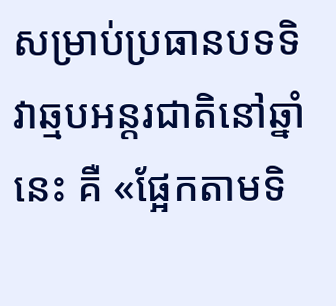សម្រាប់ប្រធានបទទិវាឆ្មបអន្តរជាតិនៅឆ្នាំនេះ គឺ «ផ្អែកតាមទិ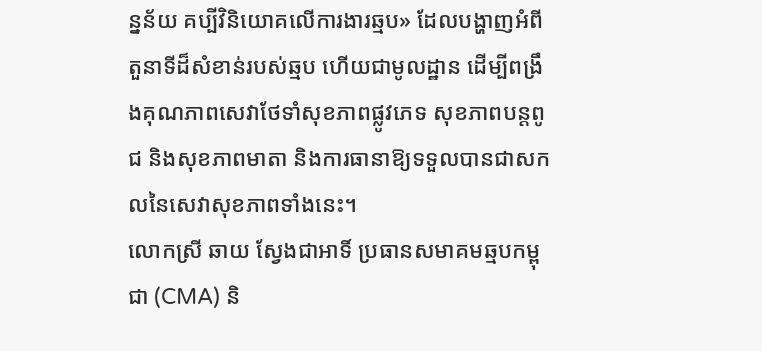ន្នន័យ គប្បីវិនិយោគលើការងារឆ្មប» ដែលបង្ហាញអំពីតួនាទីដ៏សំខាន់របស់ឆ្មប ហើយជាមូលដ្ឋាន ដើម្បីពង្រឹងគុណភាពសេវាថែទាំសុខភាពផ្លូវភេទ សុខភាពបន្តពូជ និងសុខភាពមាតា និងការធានាឱ្យទទួលបានជាសកលនៃសេវាសុខភាពទាំងនេះ។
លោកស្រី ឆាយ ស្វែងជាអាទិ៍ ប្រធានសមាគមឆ្មបកម្ពុជា (CMA) និ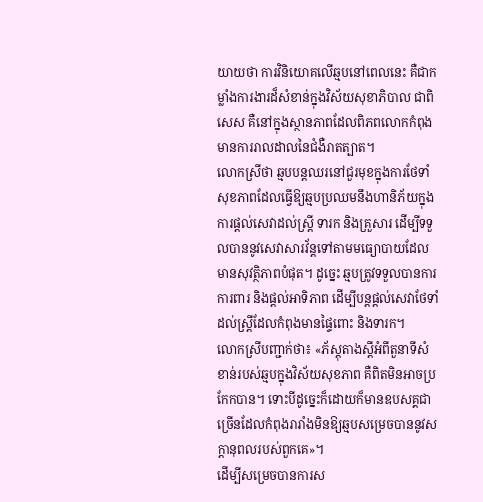យាយថា ការវិនិយោគលើឆ្មបនៅពេលនេះ គឺជាកម្លាំងការងារដ៏សំខាន់ក្នុងវិស័យសុខាភិបាល ជាពិសេស គឺនៅក្នុងស្ថានភាពដែលពិភពលោកកំពុងមានការរាលដាលនៃជំងឺរាតត្បាត។
លោកស្រីថា ឆ្មបបន្តឈរនៅជួរមុខក្នុងការថែទាំសុខភាពដែលធ្វើឱ្យឆ្មបប្រឈមនឹងហានិភ័យក្នុងការផ្តល់សេវាដល់ស្ត្រី ទារក និងគ្រួសារ ដើម្បីទទួលបាននូវសេវាសារវ័ន្តទៅតាមមធ្យោបាយដែលមានសុវត្ថិភាពបំផុត។ ដូច្នេះ ឆ្មបត្រូវទទួលបានការការពារ និងផ្តល់អាទិភាព ដើម្បីបន្តផ្តល់សេវាថែទាំដល់ស្ត្រីដែលកំពុងមានផ្ទៃពោះ និងទារក។
លោកស្រីបញ្ជាក់ថា៖ «ភ័ស្តុតាងស្តីអំពីតួនាទីសំខាន់របស់ឆ្មបក្នុងវិស័យសុខភាព គឺពិតមិនអាចប្រកែកបាន។ ទោះបីដូច្នេះក៏ដោយក៏មានឧបសគ្គជាច្រើនដែលកំពុងរារាំងមិនឱ្យឆ្មបសម្រេចបាននូវសក្តានុពលរបស់ពួកគេ»។
ដើម្បីសម្រេចបានការស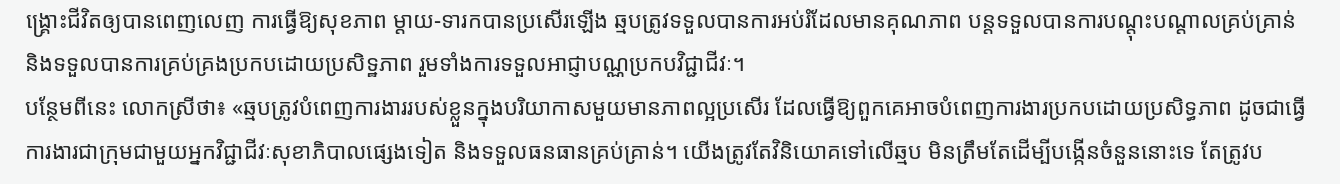ង្គ្រោះជីវិតឲ្យបានពេញលេញ ការធ្វើឱ្យសុខភាព ម្តាយ-ទារកបានប្រសើរឡើង ឆ្មបត្រូវទទួលបានការអប់រំដែលមានគុណភាព បន្តទទួលបានការបណ្តុះបណ្តាលគ្រប់គ្រាន់ និងទទួលបានការគ្រប់គ្រងប្រកបដោយប្រសិទ្ឋភាព រួមទាំងការទទួលអាជ្ញាបណ្ណប្រកបវិជ្ជាជីវៈ។
បន្ថែមពីនេះ លោកស្រីថា៖ «ឆ្មបត្រូវបំពេញការងាររបស់ខ្លួនក្នុងបរិយាកាសមួយមានភាពល្អប្រសើរ ដែលធ្វើឱ្យពួកគេអាចបំពេញការងារប្រកបដោយប្រសិទ្ធភាព ដូចជាធ្វើការងារជាក្រុមជាមួយអ្នកវិជ្ជាជីវៈសុខាភិបាលផ្សេងទៀត និងទទួលធនធានគ្រប់គ្រាន់។ យើងត្រូវតែវិនិយោគទៅលើឆ្មប មិនត្រឹមតែដើម្បីបង្កើនចំនួននោះទេ តែត្រូវប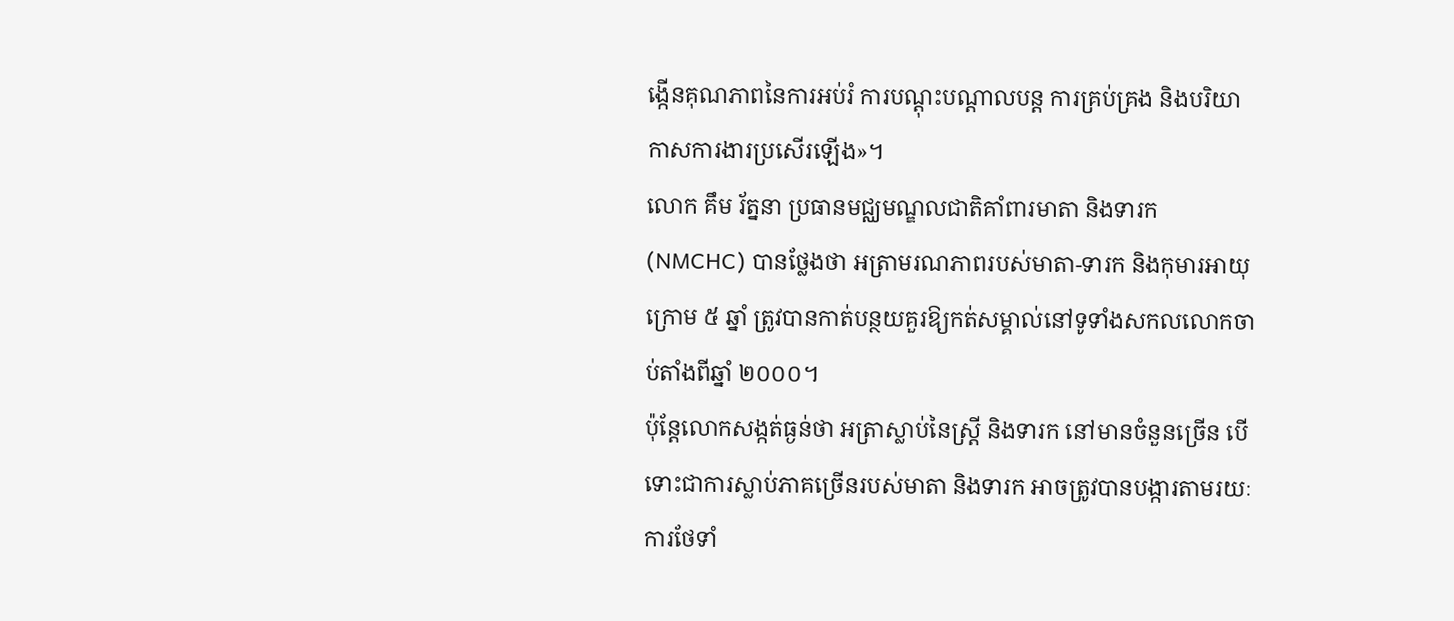ង្កើនគុណភាពនៃការអប់រំ ការបណ្តុះបណ្តាលបន្ត ការគ្រប់គ្រង និងបរិយាកាសការងារប្រសើរឡើង»។
លោក គឹម រ័ត្ននា ប្រធានមជ្ឈមណ្ឌលជាតិគាំពារមាតា និងទារក (NMCHC) បានថ្លែងថា អត្រាមរណភាពរបស់មាតា-ទារក និងកុមារអាយុក្រោម ៥ ឆ្នាំ ត្រូវបានកាត់បន្ថយគួរឱ្យកត់សម្គាល់នៅទូទាំងសកលលោកចាប់តាំងពីឆ្នាំ ២០០០។
ប៉ុន្តែលោកសង្កត់ធ្ងន់ថា អត្រាស្លាប់នៃស្ត្រី និងទារក នៅមានចំនួនច្រើន បើទោះជាការស្លាប់ភាគច្រើនរបស់មាតា និងទារក អាចត្រូវបានបង្ការតាមរយៈការថែទាំ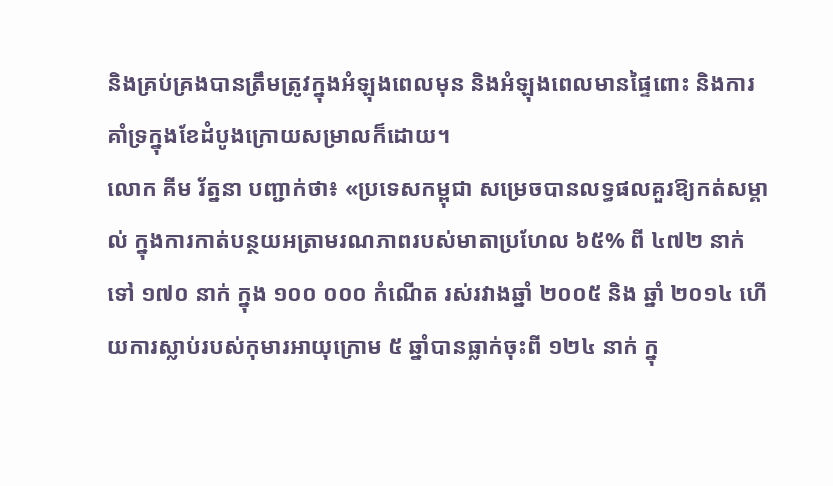និងគ្រប់គ្រងបានត្រឹមត្រូវក្នុងអំឡុងពេលមុន និងអំឡុងពេលមានផ្ទៃពោះ និងការគាំទ្រក្នុងខែដំបូងក្រោយសម្រាលក៏ដោយ។
លោក គីម រ័ត្ននា បញ្ជាក់ថា៖ «ប្រទេសកម្ពុជា សម្រេចបានលទ្ធផលគួរឱ្យកត់សម្គាល់ ក្នុងការកាត់បន្ថយអត្រាមរណភាពរបស់មាតាប្រហែល ៦៥% ពី ៤៧២ នាក់ ទៅ ១៧០ នាក់ ក្នុង ១០០ ០០០ កំណើត រស់រវាងឆ្នាំ ២០០៥ និង ឆ្នាំ ២០១៤ ហើយការស្លាប់របស់កុមារអាយុក្រោម ៥ ឆ្នាំបានធ្លាក់ចុះពី ១២៤ នាក់ ក្នុ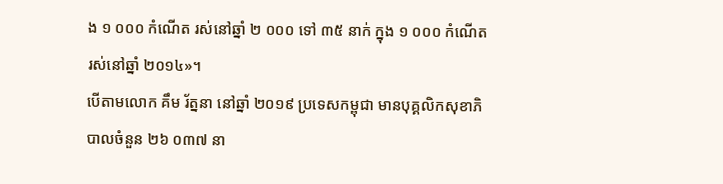ង ១ ០០០ កំណើត រស់នៅឆ្នាំ ២ ០០០ ទៅ ៣៥ នាក់ ក្នុង ១ ០០០ កំណើត រស់នៅឆ្នាំ ២០១៤»។
បើតាមលោក គឹម រ័ត្ននា នៅឆ្នាំ ២០១៩ ប្រទេសកម្ពុជា មានបុគ្គលិកសុខាភិបាលចំនួន ២៦ ០៣៧ នា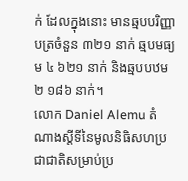ក់ ដែលក្នុងនោះ មានឆ្មបបរិញ្ញាបត្រចំនួន ៣២១ នាក់ ឆ្មបមធ្យម ៤ ៦២១ នាក់ និងឆ្មបបឋម ២ ១៨៦ នាក់។
លោក Daniel Alemu តំណាងស្តីទីនៃមូលនិធិសហប្រជាជាតិសម្រាប់ប្រ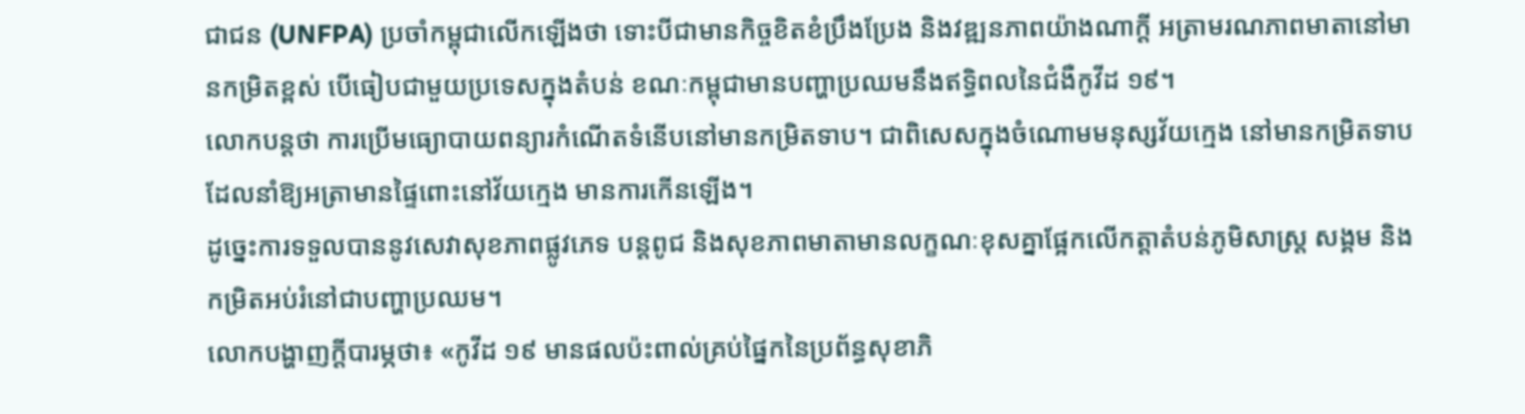ជាជន (UNFPA) ប្រចាំកម្ពុជាលើកឡើងថា ទោះបីជាមានកិច្ចខិតខំប្រឹងប្រែង និងវឌ្ឍនភាពយ៉ាងណាក្តី អត្រាមរណភាពមាតានៅមានកម្រិតខ្ពស់ បើធៀបជាមួយប្រទេសក្នុងតំបន់ ខណៈកម្ពុជាមានបញ្ហាប្រឈមនឹងឥទ្ធិពលនៃជំងឺកូវីដ ១៩។
លោកបន្តថា ការប្រើមធ្យោបាយពន្យារកំណើតទំនើបនៅមានកម្រិតទាប។ ជាពិសេសក្នុងចំណោមមនុស្សវ័យក្មេង នៅមានកម្រិតទាបដែលនាំឱ្យអត្រាមានផ្ទៃពោះនៅវ័យក្មេង មានការកើនឡើង។
ដូច្នេះការទទួលបាននូវសេវាសុខភាពផ្លូវភេទ បន្តពូជ និងសុខភាពមាតាមានលក្ខណៈខុសគ្នាផ្អែកលើកត្តាតំបន់ភូមិសាស្ត្រ សង្គម និងកម្រិតអប់រំនៅជាបញ្ហាប្រឈម។
លោកបង្ហាញក្តីបារម្ភថា៖ «កូវីដ ១៩ មានផលប៉ះពាល់គ្រប់ផ្នៃកនៃប្រព័ន្ធសុខាភិ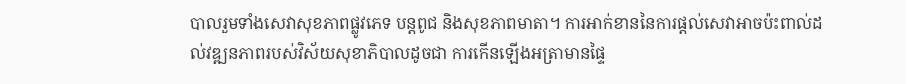បាលរួមទាំងសេវាសុខភាពផ្លូវភេទ បន្តពូជ និងសុខភាពមាតា។ ការអាក់ខាននៃការផ្តល់សេវាអាចប៉ះពាល់ដល់វឌ្ឍនភាពរបស់វិស័យសុខាភិបាលដូចជា ការកើនឡើងអត្រាមានផ្ទៃ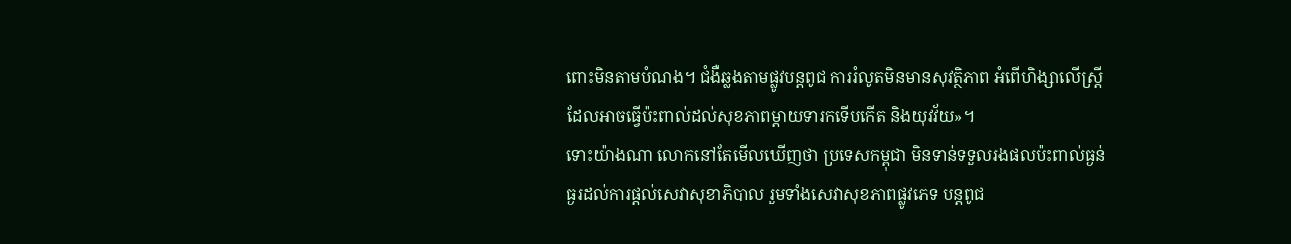ពោះមិនតាមបំណង។ ជំងឺឆ្លងតាមផ្លូវបន្តពូជ ការរំលូតមិនមានសុវត្ថិភាព អំពើហិង្សាលើស្ត្រី ដែលអាចធ្វើប៉ះពាល់ដល់សុខភាពម្តាយទារកទើបកើត និងយុវវ័យ»។
ទោះយ៉ាងណា លោកនៅតែមើលឃើញថា ប្រទេសកម្ពុជា មិនទាន់ទទួលរងផលប៉ះពាល់ធ្ងន់ធ្ងរដល់ការផ្តល់សេវាសុខាភិបាល រួមទាំងសេវាសុខភាពផ្លូវភេទ បន្តពូជ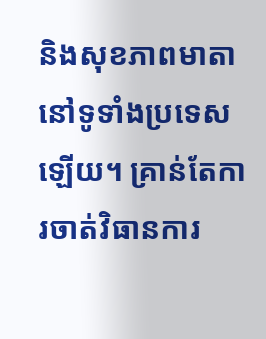និងសុខភាពមាតានៅទូទាំងប្រទេសឡើយ។ គ្រាន់តែការចាត់វិធានការ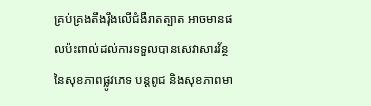គ្រប់គ្រងតឹងរ៉ឹងលើជំងឺរាតត្បាត អាចមានផលប៉ះពាល់ដល់ការទទួលបានសេវាសារវ័ន្ថនៃសុខភាពផ្លូវភេទ បន្តពូជ និងសុខភាពមា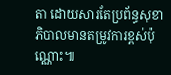តា ដោយសារតែប្រព័ន្ធសុខាភិបាលមានតម្រូវការខ្ពស់ប៉ុណ្ណោះ៕